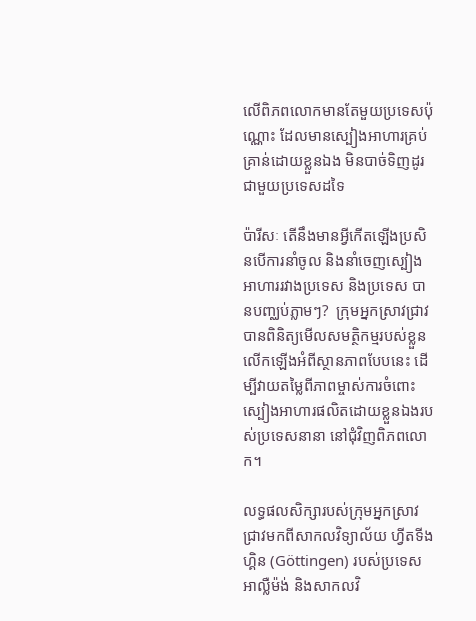លើពិភពលោកមានតែមួយប្រទេសប៉ុណ្ណោះ ដែលមានស្បៀងអាហារគ្រប់គ្រាន់ដោយខ្លួនឯង មិនបាច់ទិញដូរជាមួយប្រទេសដទៃ

ប៉ារីសៈ តើនឹងមានអ្វីកើតឡើងប្រសិនបើការនាំចូល និងនាំចេញស្បៀងអាហាររវាងប្រទេស និងប្រទេស បានបញ្ឈប់ភ្លាមៗ?  ក្រុមអ្នកស្រាវជ្រាវបានពិនិត្យមើលសមត្ថិកម្មរបស់ខ្លួនលើកឡើងអំពីស្ថានភាពបែបនេះ ដើម្បីវាយតម្លៃពីភាពម្ចាស់ការចំពោះស្បៀងអាហារផលិតដោយខ្លួនឯងរបស់ប្រទេសនានា នៅជុំវិញពិភពលោក។

លទ្ធផលសិក្សារបស់ក្រុមអ្នកស្រាវជ្រាវមកពីសាកលវិទ្យាល័យ ហ្វីតទីងហ្គិន (Göttingen) របស់ប្រទេសអាល្លឺម៉ង់ និងសាកលវិ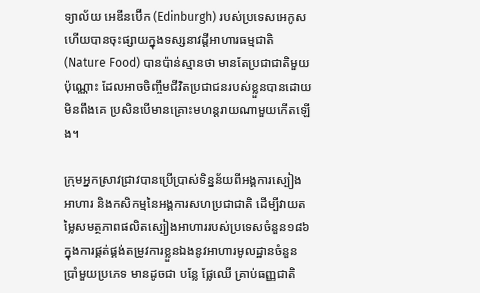ទ្យាល័យ អេឌីនប៊ើក (Edinburgh) របស់ប្រទេសអេកូស ហើយបានចុះផ្សាយក្នុងទស្សនាវដ្តីអាហារធម្មជាតិ (Nature Food) បានប៉ាន់ស្មានថា មានតែប្រជាជាតិមួយប៉ុណ្ណោះ ដែលអាចចិញ្ចឹមជីវិតប្រជាជនរបស់ខ្លួនបានដោយមិនពឹងគេ ប្រសិនបើមានគ្រោះមហន្តរាយណាមួយកើតឡើង។

ក្រុមអ្នកស្រាវជ្រាវបានប្រើប្រាស់ទិន្នន័យពីអង្គការស្បៀងអាហារ និងកសិកម្មនៃអង្គការសហប្រជាជាតិ ដើម្បីវាយតម្លៃសមត្ថភាពផលិតស្បៀងអាហាររបស់ប្រទេសចំនួន១៨៦ ក្នុងការផ្គត់ផ្គង់តម្រូវការខ្លួនឯងនូវអាហារមូលដ្ឋានចំនួនប្រាំមួយប្រភេទ មានដូចជា បន្លែ ផ្លែឈើ គ្រាប់ធញ្ញជាតិ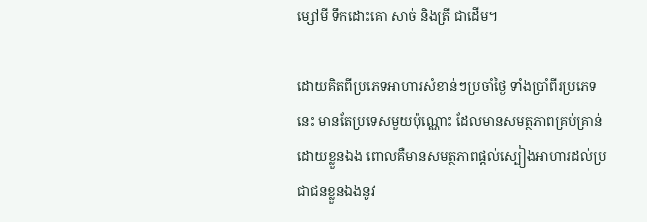ម្សៅមី ទឹកដោះគោ សាច់ និងត្រី ជាដើម។

ដោយគិតពីប្រភេទអាហារសំខាន់ៗប្រចាំថ្ងៃ ទាំងប្រាំពីរប្រភេទនេះ មានតែប្រទេសមួយប៉ុណ្ណោះ ដែលមានសមត្ថភាពគ្រប់គ្រាន់ដោយខ្លួនឯង ពោលគឺមានសមត្ថភាពផ្តល់ស្បៀងអាហារដល់ប្រជាជនខ្លួនឯងនូវ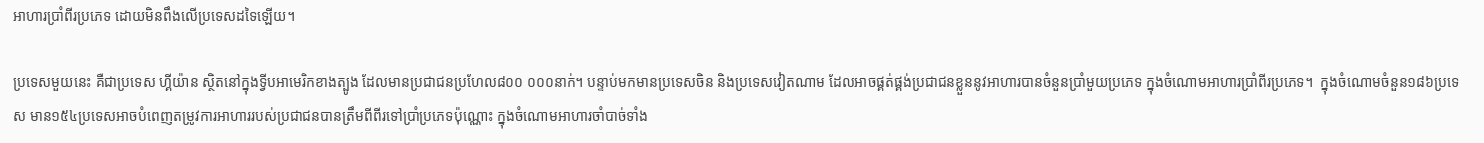អាហារប្រាំពីរប្រភេទ ដោយមិនពឹងលើប្រទេសដទៃឡើយ។

ប្រទេសមួយនេះ គឺជាប្រទេស ហ្គីយ៉ាន ស្ថិតនៅក្នុងទ្វីបអាមេរិកខាងត្បូង ដែលមានប្រជាជនប្រហែល៨០០ ០០០នាក់។ បន្ទាប់មកមានប្រទេសចិន និងប្រទេសវៀតណាម ដែលអាចផ្គត់ផ្គង់ប្រជាជនខ្លួននូវអាហារបានចំនួនប្រាំមួយប្រភេទ ក្នុងចំណោមអាហារប្រាំពីរប្រភេទ។  ក្នុងចំណោមចំនួន១៨៦ប្រទេស មាន១៥៤ប្រទេសអាចបំពេញតម្រូវការអាហាររបស់ប្រជាជនបានត្រឹមពីពីរទៅប្រាំប្រភេទប៉ុណ្ណោះ ក្នុងចំណោមអាហារចាំបាច់ទាំង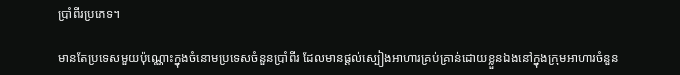ប្រាំពីរប្រភេទ។

មានតែប្រទេសមួយប៉ុណ្ណោះក្នុងចំនោមប្រទេសចំនួនប្រាំពីរ ដែលមានផ្តល់ស្បៀងអាហារគ្រប់គ្រាន់ដោយខ្លួនឯងនៅក្នុងក្រុមអាហារចំនួន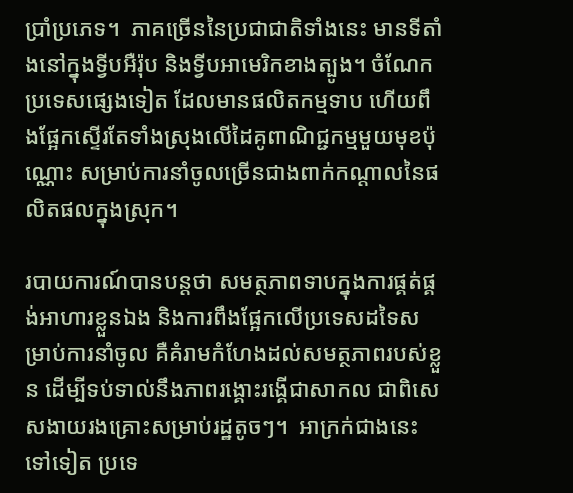ប្រាំប្រភេទ។  ភាគច្រើននៃប្រជាជាតិទាំងនេះ មានទីតាំងនៅក្នុងទ្វីបអឺរ៉ុប និងទ្វីបអាមេរិកខាងត្បូង។ ចំណែកប្រទេសផ្សេងទៀត ដែលមានផលិតកម្មទាប ហើយពឹងផ្អែកស្ទើរតែទាំងស្រុងលើដៃគូពាណិជ្ជកម្មមួយមុខប៉ុណ្ណោះ សម្រាប់ការនាំចូលច្រើនជាងពាក់កណ្តាលនៃផលិតផលក្នុងស្រុក។

របាយការណ៍បានបន្តថា សមត្ថភាពទាបក្នុងការផ្គត់ផ្គង់អាហារខ្លួនឯង និងការពឹងផ្អែកលើប្រទេសដទៃសម្រាប់ការនាំចូល គឺគំរាមកំហែងដល់សមត្ថភាពរបស់ខ្លួន ដើម្បីទប់ទាល់នឹងភាពរង្គោះរង្គើជាសាកល ជាពិសេសងាយរងគ្រោះសម្រាប់រដ្ឋតូចៗ។  អាក្រក់ជាងនេះទៅទៀត ប្រទេ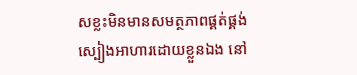សខ្លះមិនមានសមត្ថភាពផ្គត់ផ្គង់ស្បៀងអាហារដោយខ្លួនឯង នៅ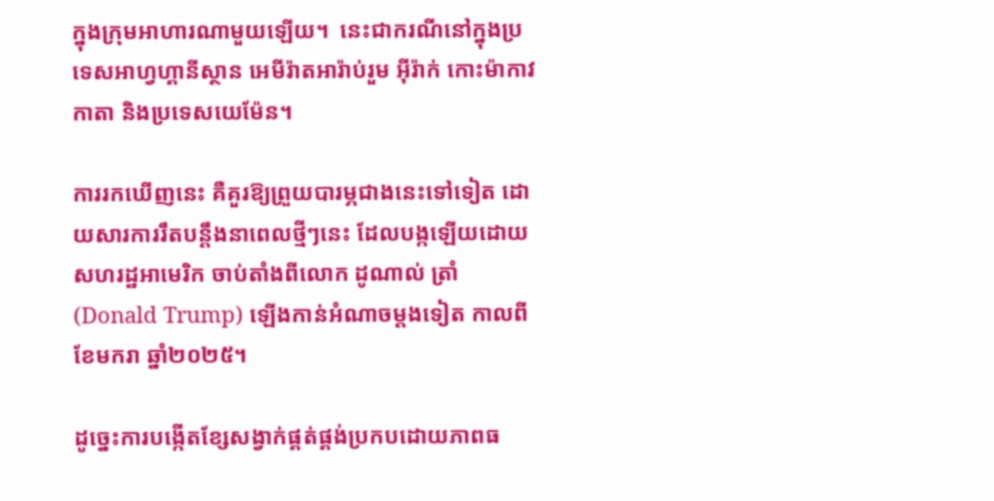ក្នុងក្រុមអាហារណាមួយឡើយ។  នេះជាករណីនៅក្នុងប្រទេសអាហ្វហ្គានីស្ថាន អេមីរ៉ាតអារ៉ាប់រួម អ៊ីរ៉ាក់ កោះម៉ាកាវ កាតា និងប្រទេសយេម៉ែន។

ការរកឃើញនេះ គឺគួរឱ្យព្រួយបារម្ភជាងនេះទៅទៀត ដោយសារការរឹតបន្តឹងនាពេលថ្មីៗនេះ ដែលបង្កឡើយដោយសហរដ្ឋអាមេរិក ចាប់តាំងពីលោក ដូណាល់ ត្រាំ (Donald Trump) ឡើងកាន់អំណាចម្តងទៀត កាលពីខែមករា ឆ្នាំ២០២៥។

ដូច្នេះការបង្កើតខ្សែសង្វាក់ផ្គត់ផ្គង់ប្រកបដោយភាពធ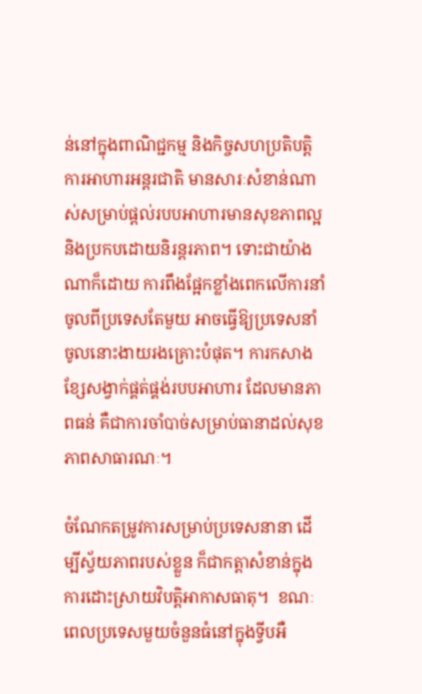ន់នៅក្នុងពាណិជ្ជកម្ម និងកិច្ចសហប្រតិបត្តិការអាហារអន្តរជាតិ មានសារៈសំខាន់ណាស់សម្រាប់ផ្តល់របបអាហារមានសុខភាពល្អ និងប្រកបដោយនិរន្តរភាព។ ទោះជាយ៉ាងណាក៏ដោយ ការពឹងផ្អែកខ្លាំងពេកលើការនាំចូលពីប្រទេសតែមួយ អាចធ្វើឱ្យប្រទេសនាំចូលនោះងាយរងគ្រោះបំផុត។ ការកសាងខ្សែសង្វាក់ផ្គត់ផ្គង់របបអាហារ ដែលមានភាពធន់ គឺជាការចាំបាច់សម្រាប់ធានាដល់សុខភាពសាធារណៈ។

ចំណែកតម្រូវការសម្រាប់ប្រទេសនានា ដើម្បីស្វ័យភាពរបស់ខ្លួន ក៏ជាកត្តាសំខាន់ក្នុងការដោះស្រាយវិបត្តិអាកាសធាតុ។  ខណៈពេលប្រទេសមួយចំនួនធំនៅក្នុងទ្វីបអឺ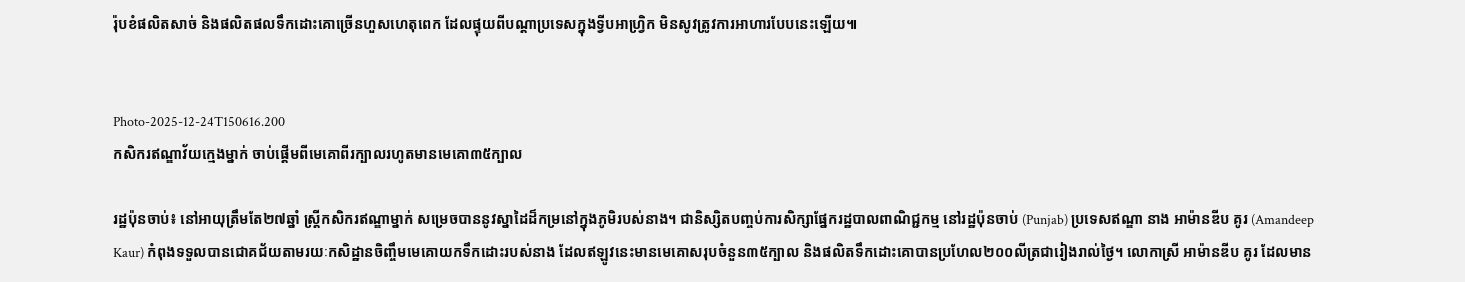រ៉ុបខំផលិតសាច់ និងផលិតផលទឹកដោះគោច្រើនហួសហេតុពេក ដែលផ្ទុយពីបណ្តាប្រទេសក្នុងទ្វីបអាហ្វ្រិក មិនសូវត្រូវការអាហារបែបនេះឡើយ៕


Photo-2025-12-24T150616.200
កសិករឥណ្ឌាវ័យក្មេងម្នាក់ ចាប់ផ្តើមពីមេគោពីរក្បាលរហូតមានមេគោ៣៥ក្បាល

រដ្ឋប៉ុនចាប់៖ នៅអាយុត្រឹមតែ២៧ឆ្នាំ ស្ត្រីកសិករឥណ្ឌាម្នាក់ សម្រេចបាននូវស្នាដៃដ៏កម្រនៅក្នុងភូមិរបស់នាង។ ជានិស្សិតបញ្ចប់ការសិក្សាផ្នែករដ្ឋបាលពាណិជ្ជកម្ម នៅរដ្ឋប៉ុនចាប់ (Punjab) ប្រទេសឥណ្ឌា នាង អាម៉ានឌីប គូរ (Amandeep Kaur) កំពុងទទួលបានជោគជ័យតាមរយៈកសិដ្ឋានចិញ្ចឹមមេគោយកទឹកដោះរបស់នាង ដែលឥឡូវនេះមានមេគោសរុបចំនួន៣៥ក្បាល និងផលិតទឹកដោះគោបានប្រហែល២០០លីត្រជារៀងរាល់ថ្ងៃ។ លោកាស្រី អាម៉ានឌីប គូរ ដែលមាន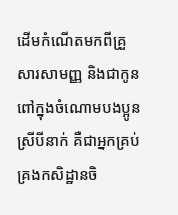ដើមកំណើតមកពីគ្រួសារសាមញ្ញ និងជាកូនពៅក្នុងចំណោមបងប្អូនស្រីបីនាក់ គឺជាអ្នកគ្រប់គ្រងកសិដ្ឋានចិ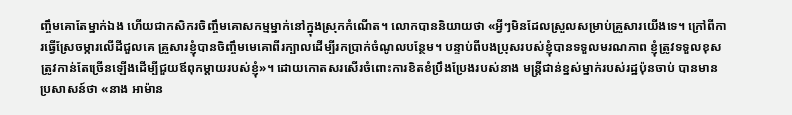ញ្ចឹមគោតែម្នាក់ឯង ហើយជាកសិករចិញ្ចឹមគោសកម្មម្នាក់នៅក្នុងស្រុកកំណើត។ លោកបាននិយាយថា «អ្វីៗមិនដែលស្រួលសម្រាប់គ្រួសារយើងទេ។ ក្រៅពីការធ្វើស្រែចម្ការលើដីជួលគេ គ្រួសារខ្ញុំបានចិញ្ចឹមមេគោពីរក្បាលដើម្បីរកប្រាក់ចំណូលបន្ថែម។ បន្ទាប់ពីបងប្រុសរបស់ខ្ញុំបានទទួលមរណភាព ខ្ញុំត្រូវទទួលខុសត្រូវកាន់តែច្រើនឡើងដើម្បីជួយឪពុកម្តាយរបស់ខ្ញុំ»។ ដោយកោតសរសើរចំពោះការខិតខំប្រឹងប្រែងរបស់នាង មន្ត្រីជាន់ខ្នស់ម្នាក់របស់រដ្ឋប៉ុនចាប់ បានមានប្រសាសន៍ថា «នាង អាម៉ាន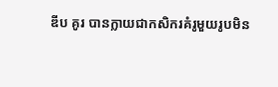ឌីប គូរ បានក្លាយជាកសិករគំរូមួយរូបមិន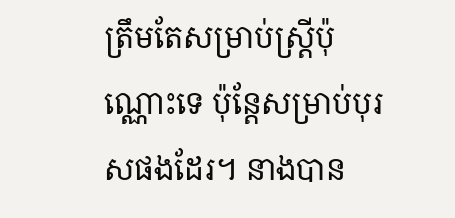ត្រឹមតែសម្រាប់ស្ត្រីប៉ុណ្ណោះទេ ប៉ុន្តែសម្រាប់បុរសផងដែរ។ នាងបាន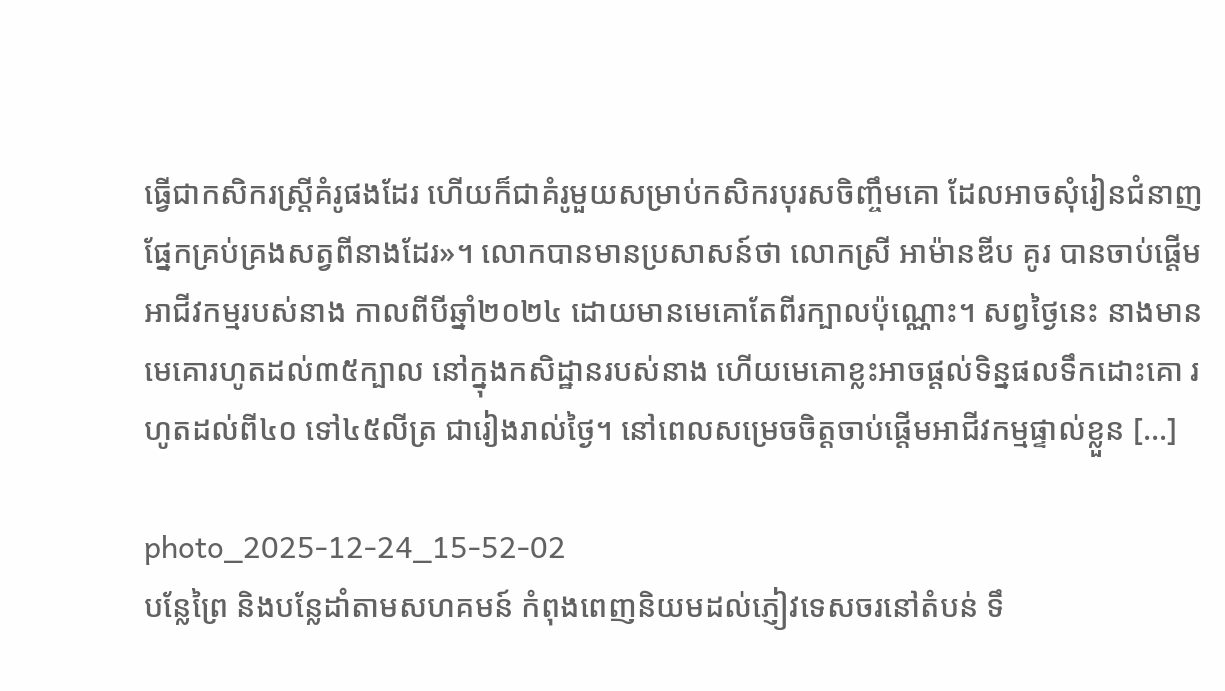ធ្វើជាកសិករស្ត្រីគំរូផងដែរ ហើយក៏ជាគំរូមួយសម្រាប់កសិករបុរសចិញ្ចឹមគោ ដែលអាចសុំរៀនជំនាញផ្នែកគ្រប់គ្រងសត្វពីនាងដែរ»។ លោកបានមានប្រសាសន៍ថា លោកស្រី អាម៉ានឌីប គូរ បានចាប់ផ្តើមអាជីវកម្មរបស់នាង កាលពីបីឆ្នាំ២០២៤ ដោយមានមេគោតែពីរក្បាលប៉ុណ្ណោះ។ សព្វថ្ងៃនេះ នាងមានមេគោរហូតដល់៣៥ក្បាល នៅក្នុងកសិដ្ឋានរបស់នាង ហើយមេគោខ្លះអាចផ្តល់ទិន្នផលទឹកដោះគោ រហូតដល់ពី៤០ ទៅ៤៥លីត្រ ជារៀងរាល់ថ្ងៃ។ នៅពេលសម្រេចចិត្តចាប់ផ្តើមអាជីវកម្មផ្ទាល់ខ្លួន […]

photo_2025-12-24_15-52-02
បន្លែព្រៃ និងបន្លែដាំតាមសហគមន៍ កំពុងពេញនិយមដល់ភ្ញៀវទេសចរនៅតំបន់ ទឹ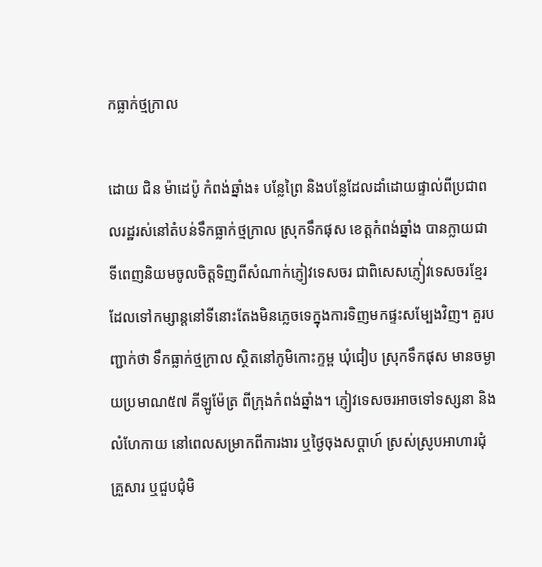កធ្លាក់ថ្មក្រាល

ដោយ ជិន ម៉ាដេប៉ូ កំពង់ឆ្នាំង៖ បន្លែព្រៃ និងបន្លែដែលដាំដោយផ្ទាល់ពីប្រជាពលរដ្ឋរស់នៅតំបន់ទឹកធ្លាក់ថ្មក្រាល ស្រុកទឹកផុស ខេត្តកំពង់ឆ្នាំង បានក្លាយជាទីពេញនិយមចូលចិត្តទិញពីសំណាក់ភ្ញៀវទេសចរ ជាពិសេសភ្ញៀ់វទេសចរខ្មែរ ដែលទៅកម្សាន្តនៅទីនោះតែងមិនភ្លេចទេក្នុងការទិញមកផ្ទះសម្បែងវិញ។ គួរបញ្ជាក់ថា ទឹកធ្លាក់ថ្មក្រាល ស្ថិតនៅភូមិកោះក្ទម្ព ឃុំជៀប ស្រុកទឹកផុស មានចម្ងាយប្រមាណ៥៧ គីឡូម៉ែត្រ ពីក្រុងកំពង់ឆ្នាំង។ ភ្ញៀវទេសចរអាចទៅទស្សនា និងលំហែកាយ នៅពេលសម្រាកពីការងារ ឬថ្ងៃចុងសប្តាហ៍ ស្រស់ស្រូបអាហារជុំគ្រួសារ ឬជួបជុំមិ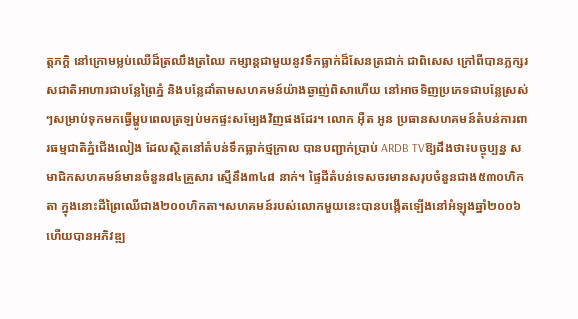ត្តភក្តិ នៅក្រោមម្លប់ឈើដ៏ត្រឈឹងត្រឈៃ កម្សាន្តជាមួយនូវទឹកធ្លាក់ដ៏សែនត្រជាក់ ជាពិសេស ក្រៅពីបានភ្លក្សរសជាតិអាហារជាបន្លែព្រៃភ្នំ និងបន្លែដាំតាមសហគមន៍យ៉ាងឆ្ងាញ់ពិសាហើយ នៅអាចទិញប្រភេទជាបន្លែស្រស់ៗសម្រាប់ទុកមកធ្វើម្ហូបពេលត្រឡប់មកផ្ទះសម្បែងវិញផងដែរ។ លោក អ៊ឺត អូន ប្រធានសហគមន៍តំបន់ការពារធម្មជាតិភ្នំជើងលៀង ដែលស្ថិតនៅតំបន់ទឹកធ្លាក់ថ្មក្រាល បានបញ្ជាក់ប្រាប់ ARDB TVឱ្យដឹងថា៖បច្ចុប្បន្ន សមាជិកសហគមន៍មានចំនួន៨៤គ្រួសារ ស្មើនឹង៣៤៨ នាក់។ ផ្ទៃដីតំបន់ទេសចរមានសរុបចំនួនជាង៥៣០ហិកតា ក្នុងនោះដីព្រៃឈើជាង២០០ហិកតា។សហគមន៍របស់លោកមួយនេះបានបង្កើតឡើងនៅអំឡុងឆ្នាំ២០០៦ ហើយបានអភិវឌ្ឍ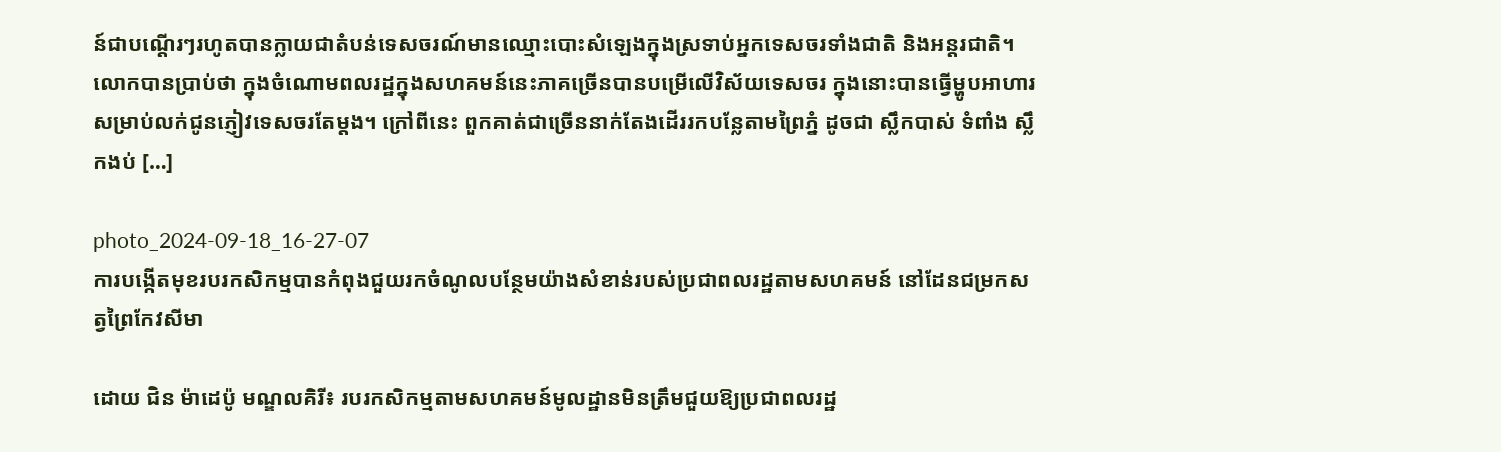ន៍ជាបណ្តើរៗរហូតបានក្លាយជាតំបន់ទេសចរណ៍មានឈ្មោះបោះសំឡេងក្នុងស្រទាប់អ្នកទេសចរទាំងជាតិ និងអន្តរជាតិ។ លោកបានប្រាប់ថា ក្នុងចំណោមពលរដ្ឋក្នុងសហគមន៍នេះភាគច្រើនបានបម្រើលើវិស័យទេសចរ ក្នុងនោះបានធ្វើម្ហូបអាហារសម្រាប់លក់ជូនភ្ញៀវទេសចរតែម្តង។ ក្រៅពីនេះ ពួកគាត់ជាច្រើននាក់តែងដើររកបន្លែតាមព្រៃភ្នំ ដូចជា ស្លឹកបាស់ ទំពាំង ស្លឹកងប់ […]

photo_2024-09-18_16-27-07
ការបង្កើតមុខរបរកសិកម្មបានកំពុងជួយរកចំណូលបន្ថែមយ៉ាងសំខាន់របស់ប្រជាពលរដ្ឋតាមសហគមន៍ នៅដែនជម្រកសត្វព្រៃកែវសីមា

ដោយ ជិន ម៉ាដេប៉ូ មណ្ឌលគិរី៖ របរកសិកម្មតាមសហគមន៍មូលដ្ឋានមិនត្រឹមជួយឱ្យប្រជាពលរដ្ឋ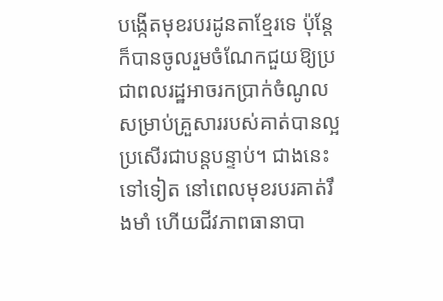បង្កើតមុខរបរដូនតាខ្មែរទេ ប៉ុន្តែក៏បានចូលរួមចំណែកជួយឱ្យប្រជាពលរដ្ឋអាចរកប្រាក់ចំណូលសម្រាប់គ្រួសាររបស់គាត់បានល្អប្រសើរជាបន្តបន្ទាប់។ ជាងនេះទៅទៀត នៅពេលមុខរបរគាត់រឹងមាំ ហើយជីវភាពធានាបា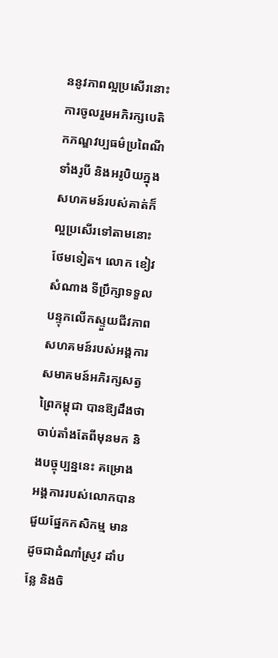ននូវភាពល្អប្រសើរនោះការចូលរួមអភិរក្សបេតិកភណ្ឌវប្បធម៌ប្រពៃណីទាំងរូបី និងអរូបិយក្នុងសហគមន៍របស់គាត់ក៏ល្អប្រសើរទៅតាមនោះថែមទៀត។ លោក ខៀវ សំណាង ទីប្រឹក្សាទទួលបន្ទុកលើកស្ទួយជីវភាពសហគមន៍របស់អង្គការសមាគមន៍អភិរក្សសត្វព្រៃកម្ពុជា បានឱ្យដឹងថាចាប់តាំងតែពីមុនមក និងបច្ចុប្បន្ននេះ គម្រោងអង្គការរបស់លោកបានជួយផ្នែកកសិកម្ម មានដូចជាដំណាំស្រូវ ដាំបន្លែ និងចិ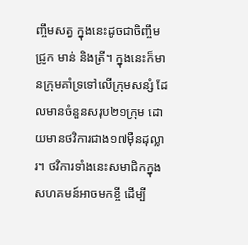ញ្ចឹមសត្វ ក្នុងនេះដូចជាចិញ្ចឹមជ្រូក មាន់ និងត្រី។ ក្នុងនេះក៏មានក្រុមគាំទ្រទៅលើក្រុមសន្សំ ដែលមានចំនួនសរុប២១ក្រុម ដោយមានថវិការជាង១៧ម៉ឺនដុល្លារ។ ថវិការទាំងនេះសមាជិកក្នុងសហគមន៍អាចមកខ្ចី ដើម្បី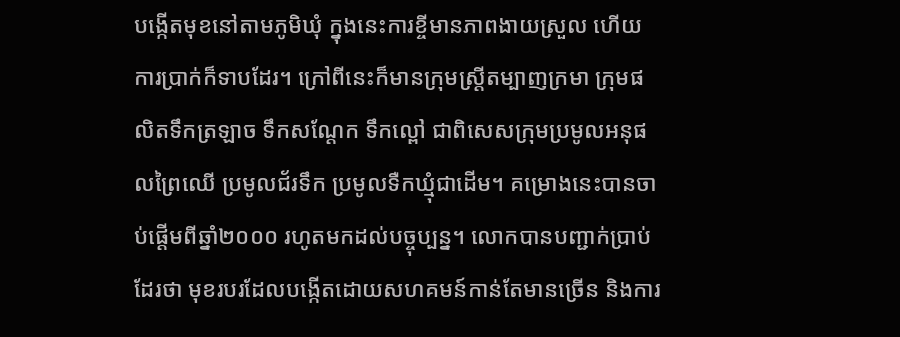បង្កើតមុខនៅតាមភូមិឃុំ ក្នុងនេះការខ្ចីមានភាពងាយស្រួល ហើយការប្រាក់ក៏ទាបដែរ។ ក្រៅពីនេះក៏មានក្រុមស្រ្តីតម្បាញក្រមា ក្រុមផលិតទឹកត្រឡាច ទឹកសណ្តែក ទឹកល្ពៅ ជាពិសេសក្រុមប្រមូលអនុផលព្រៃឈើ ប្រមូលជ័រទឹក ប្រមូលទឺកឃ្មុំជាដើម។ គម្រោងនេះបានចាប់ផ្តើមពីឆ្នាំ២០០០ រហូតមកដល់បច្ចុប្បន្ន។ លោកបានបញ្ជាក់ប្រាប់ដែរថា មុខរបរដែលបង្កើតដោយសហគមន៍កាន់តែមានច្រើន និងការ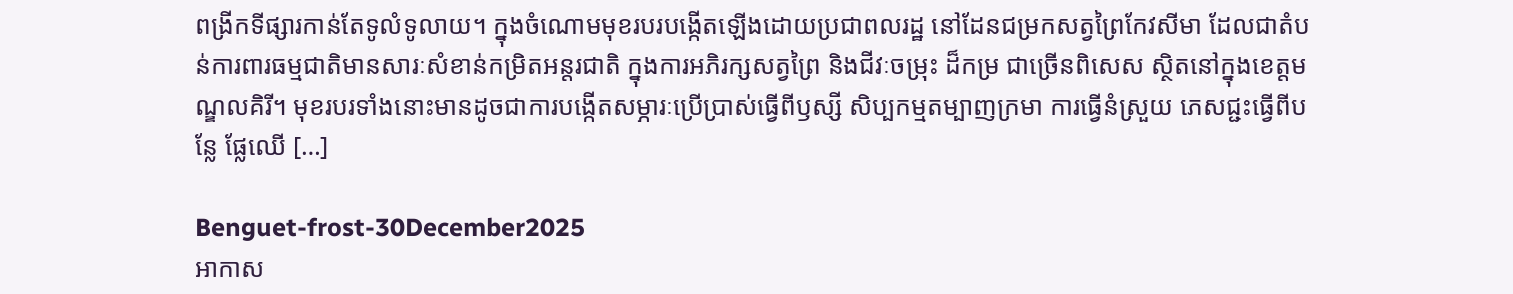ពង្រីកទីផ្សារកាន់តែទូលំទូលាយ។ ក្នុងចំណោមមុខរបរបង្កើតឡើងដោយប្រជាពលរដ្ឋ នៅដែនជម្រកសត្វព្រៃកែវសីមា ដែលជាតំបន់ការពារធម្មជាតិមានសារៈសំខាន់កម្រិតអន្តរជាតិ ក្នុងការអភិរក្សសត្វព្រៃ និងជីវៈចម្រុះ ដ៏កម្រ ជាច្រើនពិសេស ស្ថិតនៅក្នុងខេត្តមណ្ឌលគិរី។ មុខរបរទាំងនោះមានដូចជាការបង្កើតសម្ភារៈប្រើប្រាស់ធ្វើពីឫស្សី សិប្បកម្មតម្បាញក្រមា ការធ្វើនំស្រួយ ភេសជ្ជះធ្វើពីបន្លែ ផ្លែឈើ […]

Benguet-frost-30December2025
អាកាស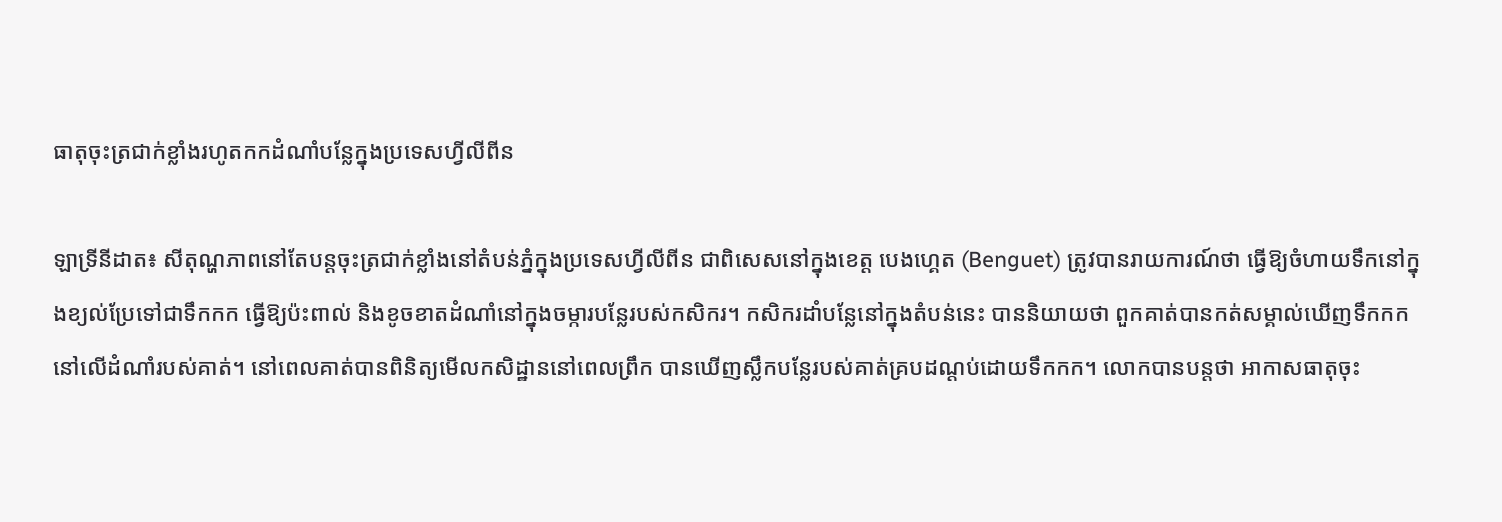ធាតុចុះត្រជាក់ខ្លាំងរហូតកកដំណាំបន្លែក្នុងប្រទេសហ្វីលីពីន

ឡាទ្រីនីដាត៖ សីតុណ្ហភាពនៅតែបន្តចុះត្រជាក់ខ្លាំងនៅតំបន់ភ្នំក្នុងប្រទេសហ្វីលីពីន ជាពិសេសនៅក្នុងខេត្ត បេងហ្គេត (Benguet) ត្រូវបានរាយការណ៍ថា ធ្វើឱ្យចំហាយទឹកនៅក្នុងខ្យល់ប្រែទៅជាទឹកកក ធ្វើឱ្យប៉ះពាល់ និងខូចខាតដំណាំនៅក្នុងចម្ការបន្លែរបស់កសិករ។ កសិករដាំបន្លែនៅក្នុងតំបន់នេះ បាននិយាយថា ពួកគាត់បានកត់សម្គាល់ឃើញទឹកកក នៅលើដំណាំរបស់គាត់។ នៅពេលគាត់បានពិនិត្យមើលកសិដ្ឋាននៅពេលព្រឹក បានឃើញស្លឹកបន្លែរបស់គាត់គ្របដណ្តប់ដោយទឹកកក។ លោកបានបន្តថា អាកាសធាតុចុះ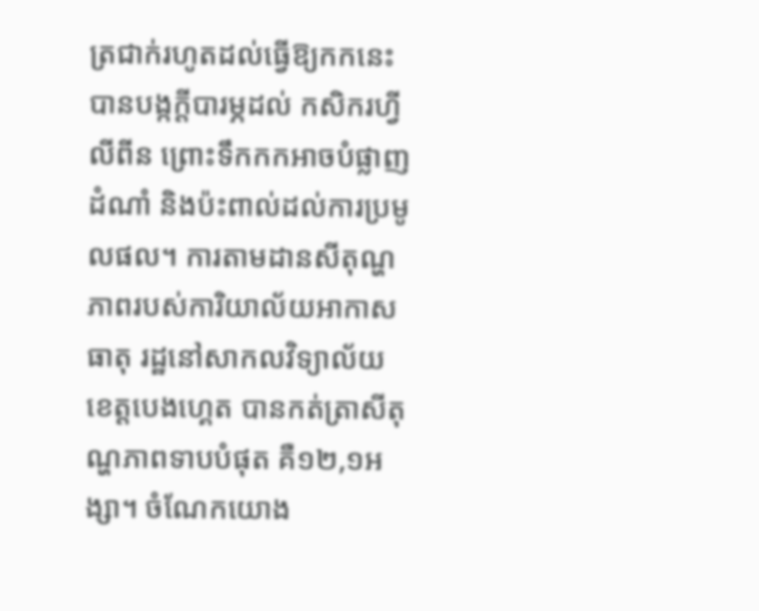ត្រជាក់រហូតដល់ធ្វើឱ្យកកនេះ បានបង្កក្តីបារម្ភដល់ កសិករហ្វីលីពីន ព្រោះទឹកកកអាចបំផ្លាញដំណាំ និងប៉ះពាល់ដល់ការប្រមូលផល។ ការតាមដានសីតុណ្ហភាពរបស់ការិយាល័យអាកាសធាតុ រដ្ឋនៅសាកលវិទ្យាល័យខេត្តបេងហ្គេត បានកត់ត្រាសីតុណ្ហភាពទាបបំផុត គឺ១២,១អង្សា។ ចំណែកយោង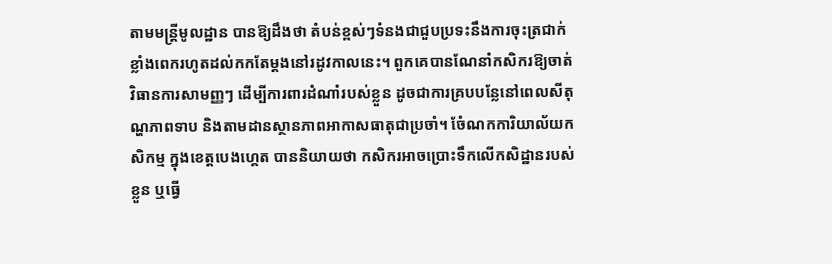តាមមន្ត្រីមូលដ្ឋាន បានឱ្យដឹងថា តំបន់ខ្ពស់ៗទំនងជាជួបប្រទះនឹងការចុះត្រជាក់ខ្លាំងពេករហូតដល់កកតែម្តងនៅរដូវកាលនេះ។ ពួកគេបានណែនាំកសិករឱ្យចាត់វិធានការសាមញ្ញៗ ដើម្បីការពារដំណាំរបស់ខ្លួន ដូចជាការគ្របបន្លែនៅពេលសីតុណ្ហភាពទាប និងតាមដានស្ថានភាពអាកាសធាតុជាប្រចាំ។ ចំែណកការិយាល័យកសិកម្ម ក្នុងខេត្តបេងហ្គេត បាននិយាយថា កសិករអាចប្រោះទឹកលើកសិដ្ឋានរបស់ខ្លួន ឬធ្វើ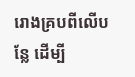រោងគ្របពីលើបន្លែ ដើម្បី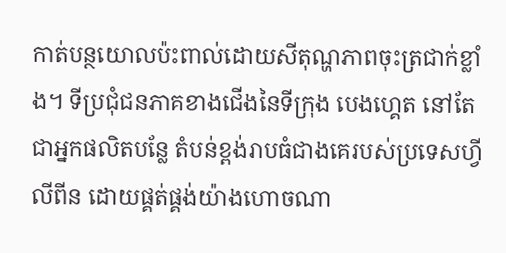កាត់បន្ថយោលប៉ះពាល់ដោយសីតុណ្ហភាពចុះត្រជាក់ខ្លាំង។ ទីប្រជុំជនភាគខាងជើងនៃទីក្រុង បេងហ្គេត នៅតែជាអ្នកផលិតបន្លែ តំបន់ខ្ពង់រាបធំជាងគេរបស់ប្រទេសហ្វីលីពីន ដោយផ្គត់ផ្គង់យ៉ាងហោចណា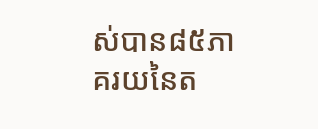ស់បាន៨៥ភាគរយនៃត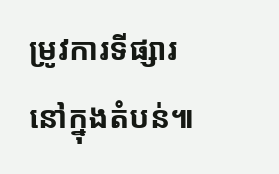ម្រូវការទីផ្សារនៅក្នុងតំបន់៕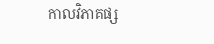កាលវិភាគផ្ស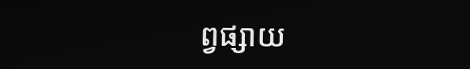ព្វផ្សាយ